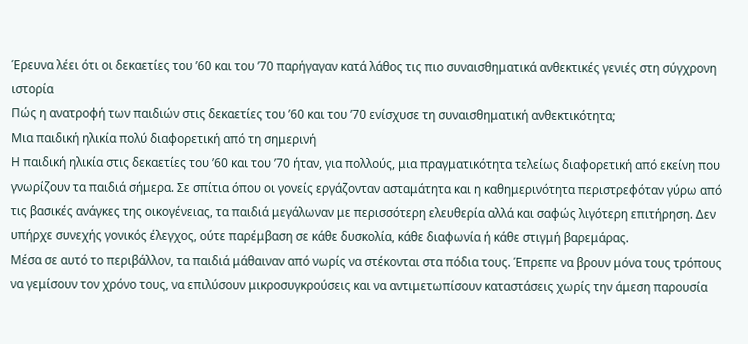Έρευνα λέει ότι οι δεκαετίες του ’60 και του ’70 παρήγαγαν κατά λάθος τις πιο συναισθηματικά ανθεκτικές γενιές στη σύγχρονη ιστορία
Πώς η ανατροφή των παιδιών στις δεκαετίες του ’60 και του ’70 ενίσχυσε τη συναισθηματική ανθεκτικότητα;
Μια παιδική ηλικία πολύ διαφορετική από τη σημερινή
Η παιδική ηλικία στις δεκαετίες του ’60 και του ’70 ήταν, για πολλούς, μια πραγματικότητα τελείως διαφορετική από εκείνη που γνωρίζουν τα παιδιά σήμερα. Σε σπίτια όπου οι γονείς εργάζονταν ασταμάτητα και η καθημερινότητα περιστρεφόταν γύρω από τις βασικές ανάγκες της οικογένειας, τα παιδιά μεγάλωναν με περισσότερη ελευθερία αλλά και σαφώς λιγότερη επιτήρηση. Δεν υπήρχε συνεχής γονικός έλεγχος, ούτε παρέμβαση σε κάθε δυσκολία, κάθε διαφωνία ή κάθε στιγμή βαρεμάρας.
Μέσα σε αυτό το περιβάλλον, τα παιδιά μάθαιναν από νωρίς να στέκονται στα πόδια τους. Έπρεπε να βρουν μόνα τους τρόπους να γεμίσουν τον χρόνο τους, να επιλύσουν μικροσυγκρούσεις και να αντιμετωπίσουν καταστάσεις χωρίς την άμεση παρουσία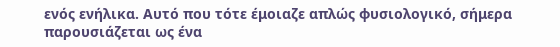ενός ενήλικα. Αυτό που τότε έμοιαζε απλώς φυσιολογικό, σήμερα παρουσιάζεται ως ένα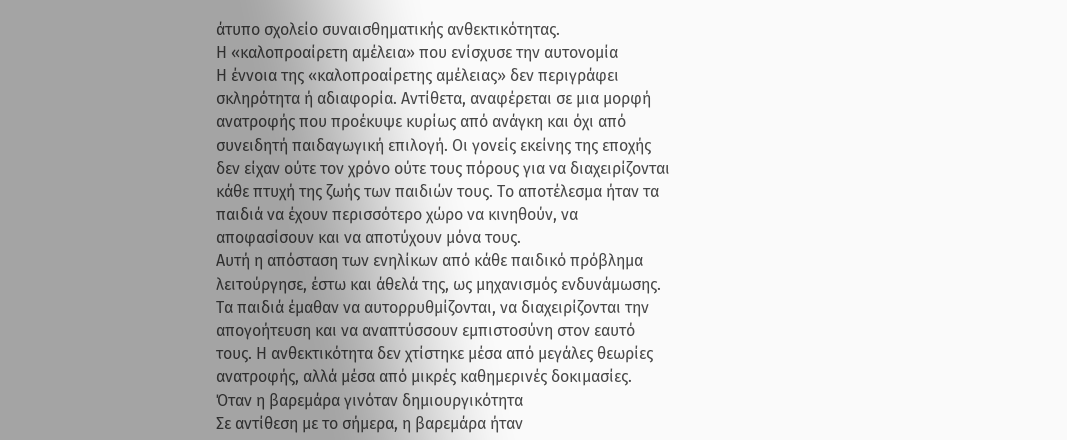άτυπο σχολείο συναισθηματικής ανθεκτικότητας.
Η «καλοπροαίρετη αμέλεια» που ενίσχυσε την αυτονομία
Η έννοια της «καλοπροαίρετης αμέλειας» δεν περιγράφει σκληρότητα ή αδιαφορία. Αντίθετα, αναφέρεται σε μια μορφή ανατροφής που προέκυψε κυρίως από ανάγκη και όχι από συνειδητή παιδαγωγική επιλογή. Οι γονείς εκείνης της εποχής δεν είχαν ούτε τον χρόνο ούτε τους πόρους για να διαχειρίζονται κάθε πτυχή της ζωής των παιδιών τους. Το αποτέλεσμα ήταν τα παιδιά να έχουν περισσότερο χώρο να κινηθούν, να αποφασίσουν και να αποτύχουν μόνα τους.
Αυτή η απόσταση των ενηλίκων από κάθε παιδικό πρόβλημα λειτούργησε, έστω και άθελά της, ως μηχανισμός ενδυνάμωσης. Τα παιδιά έμαθαν να αυτορρυθμίζονται, να διαχειρίζονται την απογοήτευση και να αναπτύσσουν εμπιστοσύνη στον εαυτό τους. Η ανθεκτικότητα δεν χτίστηκε μέσα από μεγάλες θεωρίες ανατροφής, αλλά μέσα από μικρές καθημερινές δοκιμασίες.
Όταν η βαρεμάρα γινόταν δημιουργικότητα
Σε αντίθεση με το σήμερα, η βαρεμάρα ήταν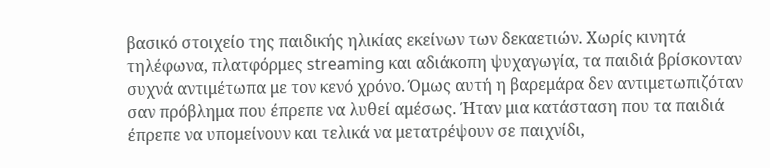βασικό στοιχείο της παιδικής ηλικίας εκείνων των δεκαετιών. Χωρίς κινητά τηλέφωνα, πλατφόρμες streaming και αδιάκοπη ψυχαγωγία, τα παιδιά βρίσκονταν συχνά αντιμέτωπα με τον κενό χρόνο. Όμως αυτή η βαρεμάρα δεν αντιμετωπιζόταν σαν πρόβλημα που έπρεπε να λυθεί αμέσως. Ήταν μια κατάσταση που τα παιδιά έπρεπε να υπομείνουν και τελικά να μετατρέψουν σε παιχνίδι,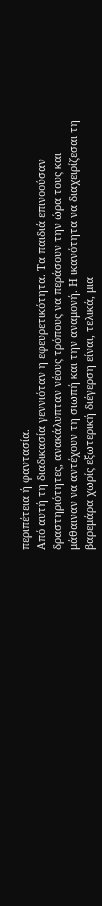περιπέτεια ή φαντασία.
Από αυτή τη διαδικασία γεννιόταν η εφευρετικότητα. Τα παιδιά επινοούσαν δραστηριότητες, ανακάλυπταν νέους τρόπους να περάσουν την ώρα τους και μάθαιναν να αντέχουν τη σιωπή και την αναμονή. Η ικανότητα να διαχειρίζεσαι τη βαρεμάρα χωρίς εξωτερική διέγερση είναι, τελικά, μια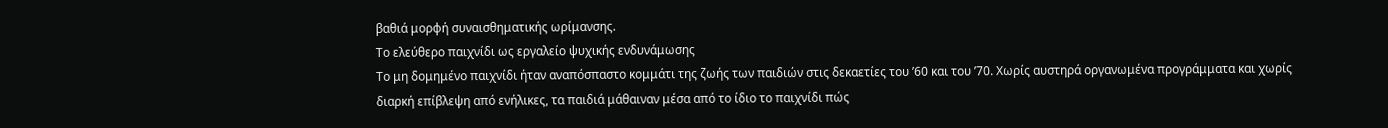βαθιά μορφή συναισθηματικής ωρίμανσης.
Το ελεύθερο παιχνίδι ως εργαλείο ψυχικής ενδυνάμωσης
Το μη δομημένο παιχνίδι ήταν αναπόσπαστο κομμάτι της ζωής των παιδιών στις δεκαετίες του ’60 και του ’70. Χωρίς αυστηρά οργανωμένα προγράμματα και χωρίς διαρκή επίβλεψη από ενήλικες, τα παιδιά μάθαιναν μέσα από το ίδιο το παιχνίδι πώς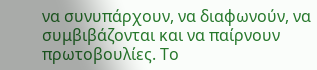να συνυπάρχουν, να διαφωνούν, να συμβιβάζονται και να παίρνουν πρωτοβουλίες. Το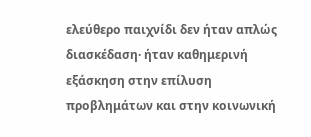ελεύθερο παιχνίδι δεν ήταν απλώς διασκέδαση· ήταν καθημερινή εξάσκηση στην επίλυση προβλημάτων και στην κοινωνική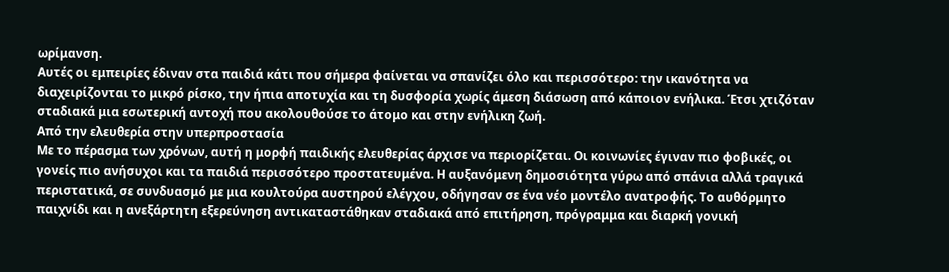ωρίμανση.
Αυτές οι εμπειρίες έδιναν στα παιδιά κάτι που σήμερα φαίνεται να σπανίζει όλο και περισσότερο: την ικανότητα να διαχειρίζονται το μικρό ρίσκο, την ήπια αποτυχία και τη δυσφορία χωρίς άμεση διάσωση από κάποιον ενήλικα. Έτσι χτιζόταν σταδιακά μια εσωτερική αντοχή που ακολουθούσε το άτομο και στην ενήλικη ζωή.
Από την ελευθερία στην υπερπροστασία
Με το πέρασμα των χρόνων, αυτή η μορφή παιδικής ελευθερίας άρχισε να περιορίζεται. Οι κοινωνίες έγιναν πιο φοβικές, οι γονείς πιο ανήσυχοι και τα παιδιά περισσότερο προστατευμένα. Η αυξανόμενη δημοσιότητα γύρω από σπάνια αλλά τραγικά περιστατικά, σε συνδυασμό με μια κουλτούρα αυστηρού ελέγχου, οδήγησαν σε ένα νέο μοντέλο ανατροφής. Το αυθόρμητο παιχνίδι και η ανεξάρτητη εξερεύνηση αντικαταστάθηκαν σταδιακά από επιτήρηση, πρόγραμμα και διαρκή γονική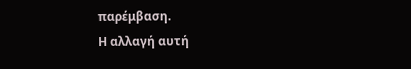παρέμβαση.
Η αλλαγή αυτή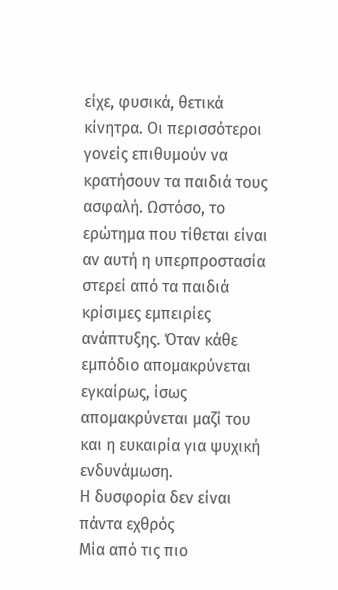είχε, φυσικά, θετικά κίνητρα. Οι περισσότεροι γονείς επιθυμούν να κρατήσουν τα παιδιά τους ασφαλή. Ωστόσο, το ερώτημα που τίθεται είναι αν αυτή η υπερπροστασία στερεί από τα παιδιά κρίσιμες εμπειρίες ανάπτυξης. Όταν κάθε εμπόδιο απομακρύνεται εγκαίρως, ίσως απομακρύνεται μαζί του και η ευκαιρία για ψυχική ενδυνάμωση.
Η δυσφορία δεν είναι πάντα εχθρός
Μία από τις πιο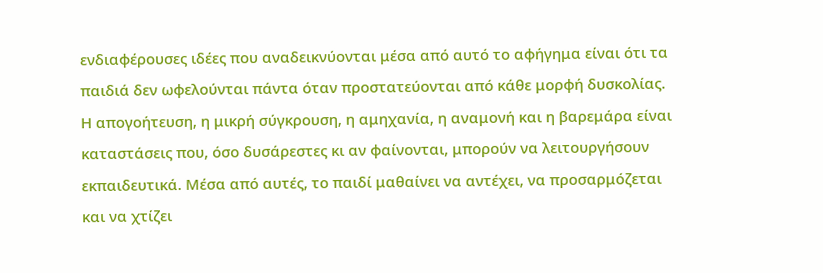ενδιαφέρουσες ιδέες που αναδεικνύονται μέσα από αυτό το αφήγημα είναι ότι τα παιδιά δεν ωφελούνται πάντα όταν προστατεύονται από κάθε μορφή δυσκολίας. Η απογοήτευση, η μικρή σύγκρουση, η αμηχανία, η αναμονή και η βαρεμάρα είναι καταστάσεις που, όσο δυσάρεστες κι αν φαίνονται, μπορούν να λειτουργήσουν εκπαιδευτικά. Μέσα από αυτές, το παιδί μαθαίνει να αντέχει, να προσαρμόζεται και να χτίζει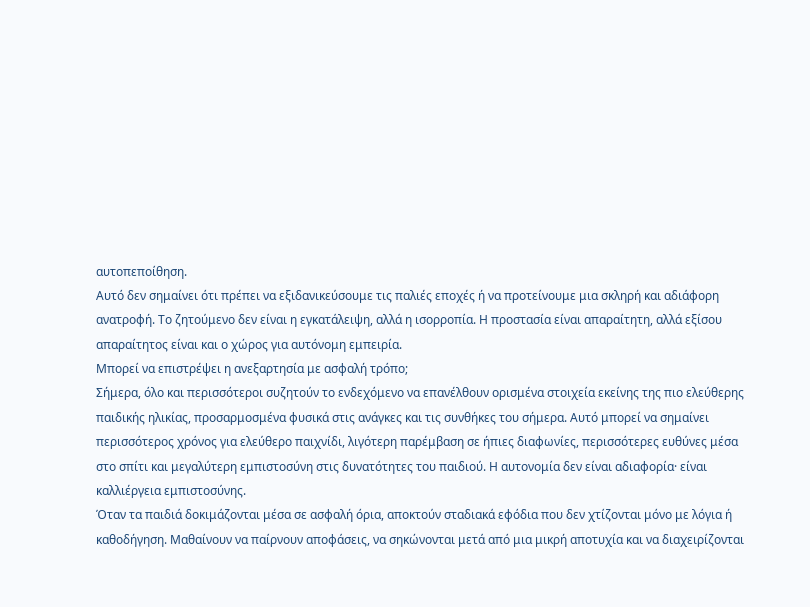αυτοπεποίθηση.
Αυτό δεν σημαίνει ότι πρέπει να εξιδανικεύσουμε τις παλιές εποχές ή να προτείνουμε μια σκληρή και αδιάφορη ανατροφή. Το ζητούμενο δεν είναι η εγκατάλειψη, αλλά η ισορροπία. Η προστασία είναι απαραίτητη, αλλά εξίσου απαραίτητος είναι και ο χώρος για αυτόνομη εμπειρία.
Μπορεί να επιστρέψει η ανεξαρτησία με ασφαλή τρόπο;
Σήμερα, όλο και περισσότεροι συζητούν το ενδεχόμενο να επανέλθουν ορισμένα στοιχεία εκείνης της πιο ελεύθερης παιδικής ηλικίας, προσαρμοσμένα φυσικά στις ανάγκες και τις συνθήκες του σήμερα. Αυτό μπορεί να σημαίνει περισσότερος χρόνος για ελεύθερο παιχνίδι, λιγότερη παρέμβαση σε ήπιες διαφωνίες, περισσότερες ευθύνες μέσα στο σπίτι και μεγαλύτερη εμπιστοσύνη στις δυνατότητες του παιδιού. Η αυτονομία δεν είναι αδιαφορία· είναι καλλιέργεια εμπιστοσύνης.
Όταν τα παιδιά δοκιμάζονται μέσα σε ασφαλή όρια, αποκτούν σταδιακά εφόδια που δεν χτίζονται μόνο με λόγια ή καθοδήγηση. Μαθαίνουν να παίρνουν αποφάσεις, να σηκώνονται μετά από μια μικρή αποτυχία και να διαχειρίζονται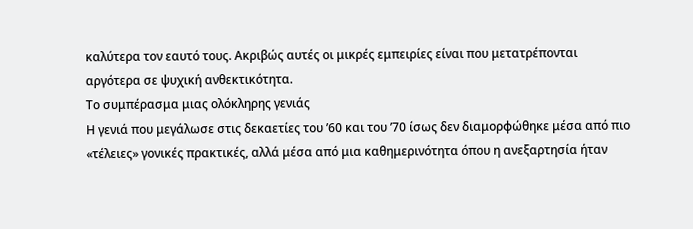καλύτερα τον εαυτό τους. Ακριβώς αυτές οι μικρές εμπειρίες είναι που μετατρέπονται αργότερα σε ψυχική ανθεκτικότητα.
Το συμπέρασμα μιας ολόκληρης γενιάς
Η γενιά που μεγάλωσε στις δεκαετίες του ’60 και του ’70 ίσως δεν διαμορφώθηκε μέσα από πιο «τέλειες» γονικές πρακτικές, αλλά μέσα από μια καθημερινότητα όπου η ανεξαρτησία ήταν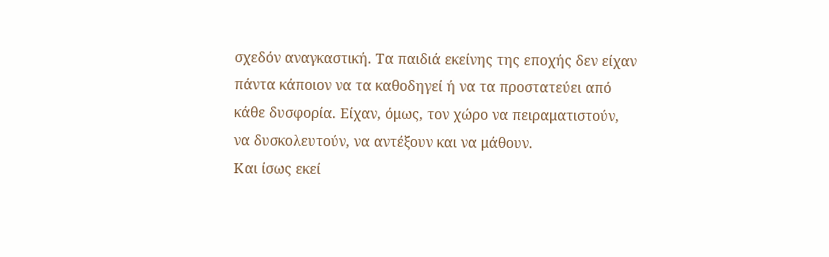σχεδόν αναγκαστική. Τα παιδιά εκείνης της εποχής δεν είχαν πάντα κάποιον να τα καθοδηγεί ή να τα προστατεύει από κάθε δυσφορία. Είχαν, όμως, τον χώρο να πειραματιστούν, να δυσκολευτούν, να αντέξουν και να μάθουν.
Και ίσως εκεί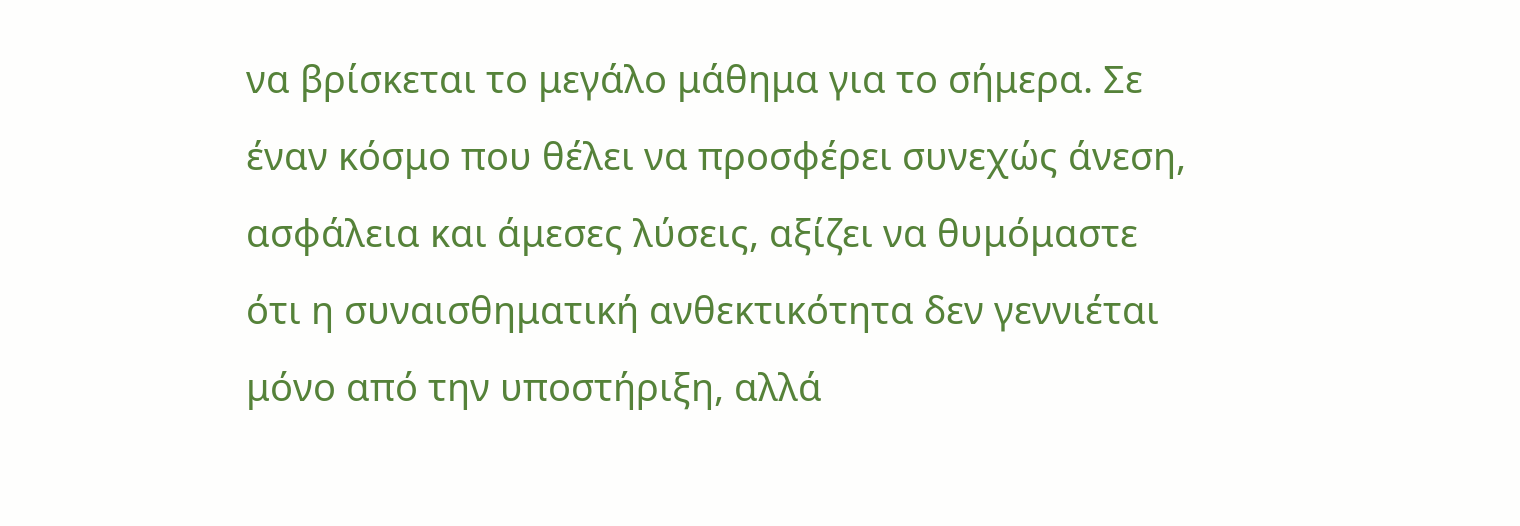να βρίσκεται το μεγάλο μάθημα για το σήμερα. Σε έναν κόσμο που θέλει να προσφέρει συνεχώς άνεση, ασφάλεια και άμεσες λύσεις, αξίζει να θυμόμαστε ότι η συναισθηματική ανθεκτικότητα δεν γεννιέται μόνο από την υποστήριξη, αλλά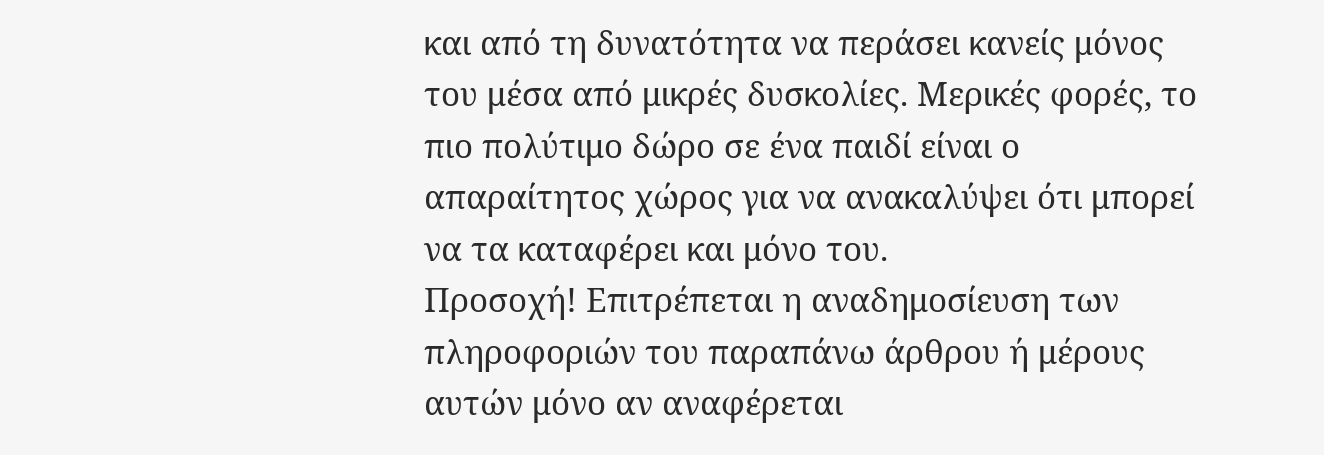και από τη δυνατότητα να περάσει κανείς μόνος του μέσα από μικρές δυσκολίες. Μερικές φορές, το πιο πολύτιμο δώρο σε ένα παιδί είναι ο απαραίτητος χώρος για να ανακαλύψει ότι μπορεί να τα καταφέρει και μόνο του.
Προσοχή! Επιτρέπεται η αναδημοσίευση των πληροφοριών του παραπάνω άρθρου ή μέρους αυτών μόνο αν αναφέρεται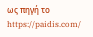ως πηγή το https://paidis.com/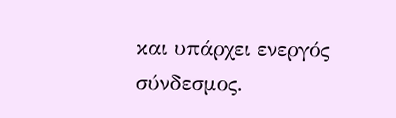και υπάρχει ενεργός σύνδεσμος.